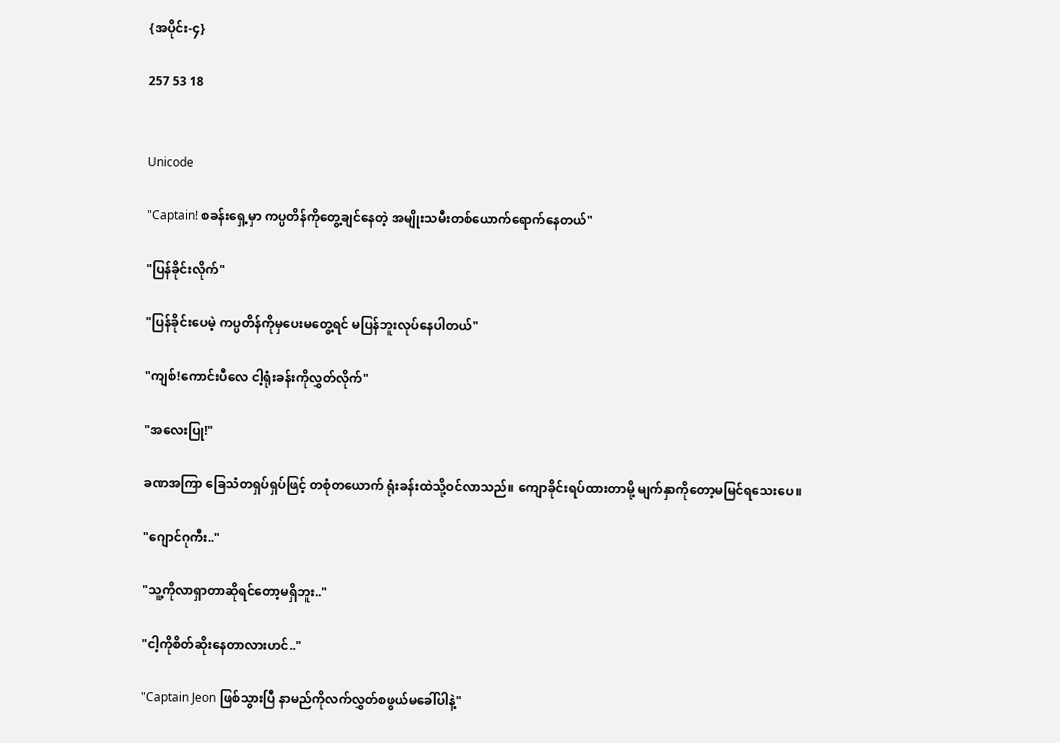{အပိုင်း-၄}

257 53 18


Unicode

"Captain! စခန်းရှေ့မှာ ကပ္ပတိန်ကိုတွေ့ချင်နေတဲ့ အမျိုးသမီးတစ်‌ယောက်ရောက်နေတယ်"

"ပြန်ခိုင်းလိုက်"

"ပြန်ခိုင်းပေမဲ့ ကပ္ပတိန်ကိုမှပေးမတွေ့ရင် မပြန်ဘူးလုပ်နေပါတယ်"

"ကျစ်!ကောင်းပီလေ ငါ့ရုံးခန်းကိုလွှတ်လိုက်"

"အလေးပြု!"

ခဏအကြာ ခြေသံတရှပ်ရှပ်ဖြင့် တစုံတယောက် ရုံးခန်းထဲသို့ဝင်လာသည်။ ကျောခိုင်းရပ်ထားတာမို့ မျက်နှာကိုတော့မမြင်ရသေးပေ။

"ဂျောင်ဂုကီး.."

"သူ့ကိုလာရှာတာဆိုရင်တော့မရှိဘူး.."

"ငါ့ကိုစိတ်ဆိုးနေတာလားဟင်.."

"Captain Jeon ဖြစ်သွားပြီ နာမည်ကိုလက်လွှတ်စဖွယ်မခေါ်ပါနဲ့"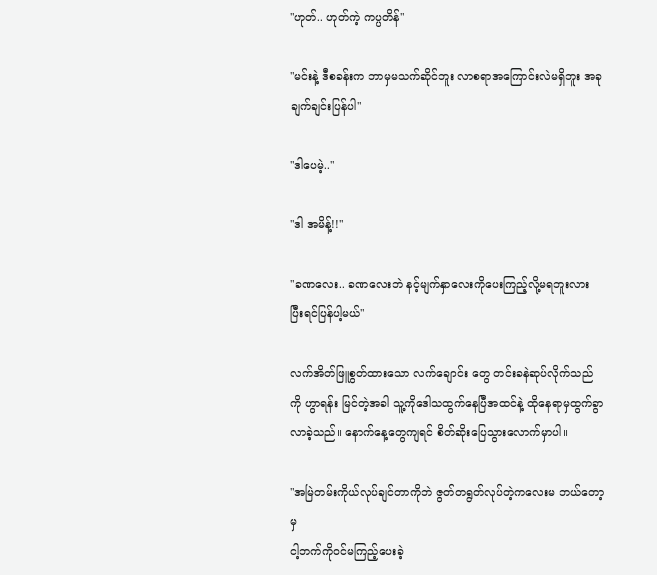"ဟုတ်.. ဟုတ်ကဲ့ ကပ္ပတိန်"

"မင်းနဲ့ ဒီစခန်းက ဘာမှမသက်ဆိုင်ဘူး လာစရာအကြောင်းလဲမရှိဘူး အခုချက်ချင်းပြန်ပါ"

"ဒါပေမဲ့.."

"ဒါ အမိန့်!!"

"ခဏလေး.. ခဏလေးဘဲ နင့်မျက်နှာလေးကို‌ပေးကြည့်လို့မရဘူးလား ပြီးရင်ပြန်ပါ့မယ်"

လက်အိတ်ဖြူစွတ်ထားသော လက်‌ချောင်း တွေ တင်းခနဲဆုပ်လိုက်သည်ကို ဟွာရန်း မြင်တဲ့အခါ သူ့ကိုဒေါသထွက်နေပြီအထင်နဲ့ ထိုနေရာမှထွက်ခွာလာခဲ့သည်။ နောက်နေ့တွေကျရင် စိတ်ဆိုးပြေသွားလောက်မှာပါ။

"အမြဲတမ်းကိုယ်လုပ်ချင်တာကိုဘဲ ဇွတ်တရွတ်လုပ်တဲ့ကလေးမ ဘယ်‌တော့မှ
ငါ့ဘက်ကိုဝင်မကြည့်ပေးခဲ့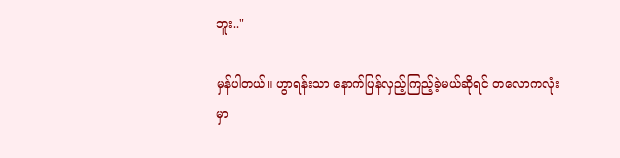ဘူး.."

မှန်ပါတယ်။ ဟွာရန်းသာ နောက်ပြန်လှည့်ကြည့်ခဲ့မယ်ဆိုရင် တလောကလုံးမှာ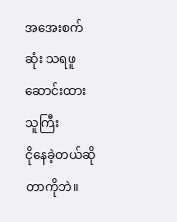အအေးစက်ဆုံး သရဖူဆောင်းထားသူကြီး
ငိုနေခဲ့တယ်ဆိုတာကိုဘဲ။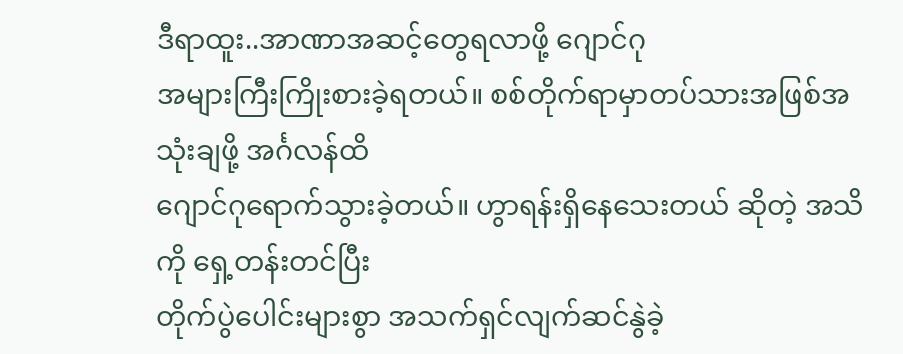ဒီရာထူး..အာဏာအဆင့်တွေရလာဖို့ ဂျောင်ဂု
အများကြီးကြိုးစားခဲ့ရတယ်။ စစ်တိုက်ရာမှာတပ်သားအဖြစ်အသုံးချဖို့ အင်္ဂလန်ထိ
ဂျောင်ဂုရောက်သွားခဲ့တယ်။ ဟွာရန်းရှိနေသေးတယ် ဆိုတဲ့ အသိကို ရှေ့တန်းတင်ပြီး
တိုက်ပွဲပေါင်းများစွာ အသက်ရှင်လျက်ဆင်နွဲခဲ့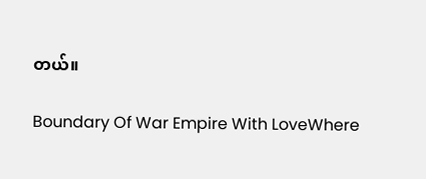တယ်။

Boundary Of War Empire With LoveWhere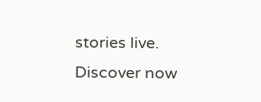stories live. Discover now